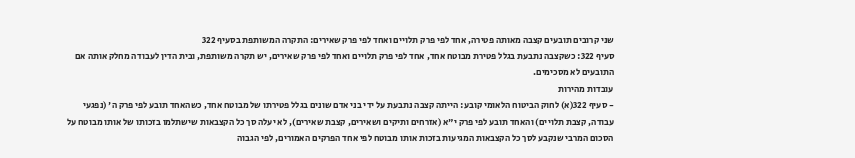שני קרובים תובעים קצבה מאותה פטירה, אחד לפי פרק תלויים ואחד לפי פרק שאירים: התקרה המשותפת בסעיף 322
סעיף 322: כשקצבה נתבעת בגלל פטירת מבוטח אחד, אחד לפי פרק תלויים ואחד לפי פרק שאירים, יש תקרה משותפת, ובית הדין לעבודה מחלק אותה אם התובעים לא מסכימים.
עובדות מהירות
- סעיף 322(א) לחוק הביטוח הלאומי קובע: הייתה קצבה נתבעת על ידי בני אדם שונים בגלל פטירתו של מבוטח אחד, כשהאחד תובע לפי פרק ה' (נפגעי עבודה, קצבת תלויים) והאחד תובע לפי פרק י"א (אזרחים ותיקים ושאירים, קצבת שאירים), לא יעלה סך כל הקצבאות שישתלמו בזכותו של אותו מבוטח על הסכום המרבי שנקבע לסך כל הקצבאות המגיעות בזכות אותו מבוטח לפי אחד הפרקים האמורים, לפי הגבוה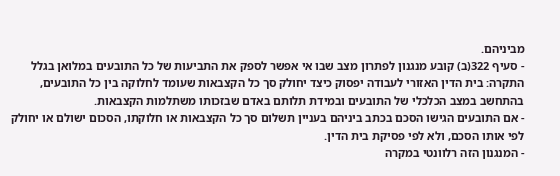מביניהם.
- סעיף 322(ב) קובע מנגנון לפתרון מצב שבו אי אפשר לספק את התביעות של כל התובעים במלואן בגלל התקרה: בית הדין האזורי לעבודה יפסוק כיצד יחולק סך כל הקצבאות שעומד לחלוקה בין כל התובעים, בהתחשב במצב הכלכלי של התובעים ובמידת תלותם באדם שבזכותו משתלמות הקצבאות.
- אם התובעים הגישו הסכם בכתב ביניהם בעניין תשלום סך כל הקצבאות או חלוקתו, הסכום ישולם או יחולק לפי אותו הסכם, ולא לפי פסיקת בית הדין.
- המנגנון הזה רלוונטי במקרה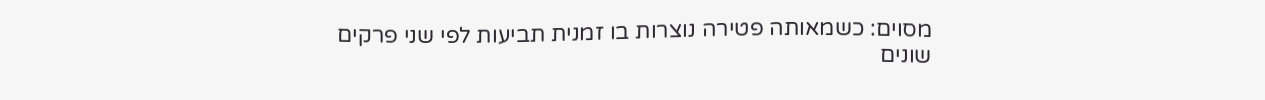מסוים: כשמאותה פטירה נוצרות בו זמנית תביעות לפי שני פרקים שונים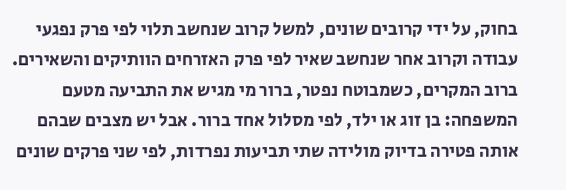בחוק, על ידי קרובים שונים, למשל קרוב שנחשב תלוי לפי פרק נפגעי עבודה וקרוב אחר שנחשב שאיר לפי פרק האזרחים הוותיקים והשאירים.
ברוב המקרים, כשמבוטח נפטר, ברור מי מגיש את התביעה מטעם המשפחה: בן זוג או ילד, לפי מסלול אחד ברור. אבל יש מצבים שבהם אותה פטירה בדיוק מולידה שתי תביעות נפרדות, לפי שני פרקים שונים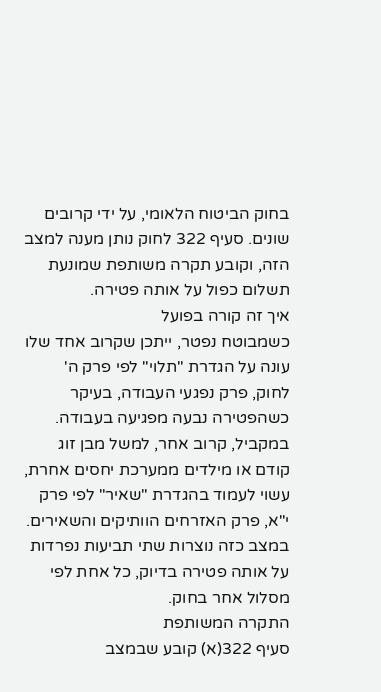בחוק הביטוח הלאומי, על ידי קרובים שונים. סעיף 322 לחוק נותן מענה למצב הזה, וקובע תקרה משותפת שמונעת תשלום כפול על אותה פטירה.
איך זה קורה בפועל
כשמבוטח נפטר, ייתכן שקרוב אחד שלו עונה על הגדרת "תלוי" לפי פרק ה' לחוק, פרק נפגעי העבודה, בעיקר כשהפטירה נבעה מפגיעה בעבודה. במקביל, קרוב אחר, למשל מבן זוג קודם או מילדים ממערכת יחסים אחרת, עשוי לעמוד בהגדרת "שאיר" לפי פרק י"א, פרק האזרחים הוותיקים והשאירים. במצב כזה נוצרות שתי תביעות נפרדות על אותה פטירה בדיוק, כל אחת לפי מסלול אחר בחוק.
התקרה המשותפת
סעיף 322(א) קובע שבמצב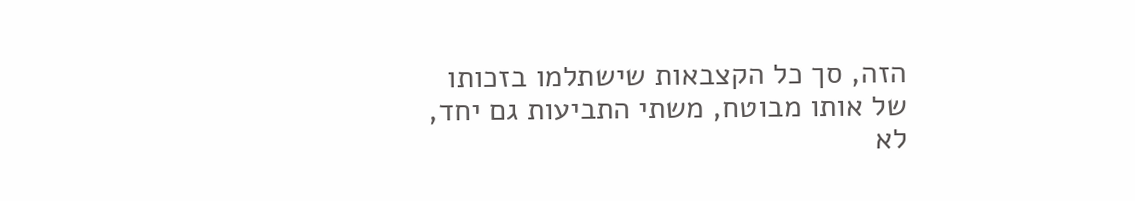הזה, סך כל הקצבאות שישתלמו בזכותו של אותו מבוטח, משתי התביעות גם יחד, לא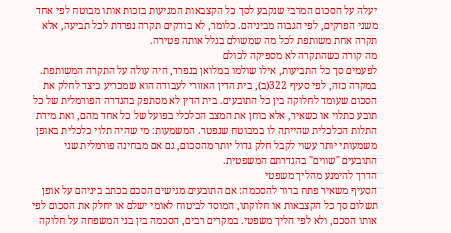יעלה על הסכום המרבי שנקבע לסך כל הקצבאות המגיעות בזכות אותו מבוטח לפי אחד משני הפרקים, לפי הגבוה מביניהם. כלומר, לא בודקים תקרה נפרדת לכל תביעה, אלא תקרה אחת משותפת לכל מה שמשולם בגלל אותה פטירה.
מה קורה כשהתקרה לא מספיקה לכולם
לפעמים סך כל התביעות, אילו שולמו במלואן בנפרד, היה עולה על התקרה המשותפת. במקרה כזה, לפי סעיף 322(ב), בית הדין האזורי לעבודה הוא שמכריע כיצד לחלק את הסכום שעומד לחלוקה בין כל התובעים. בית הדין לא מסתפק בהגדרה הפורמלית של כל תובע כתלוי או כשאיר, אלא בוחן את המצב הכלכלי בפועל של כל אחד מהם, ואת מידת התלות הכלכלית שהייתה לו במבוטח שנפטר. המשמעות: מי שהיה תלוי כלכלית באופן משמעותי יותר עשוי לקבל חלק גדול יותר מהסכום, גם אם מבחינה פורמלית שני התובעים "שווים" בהגדרתם המשפטית.
הדרך להימנע מהליך משפטי
הסעיף משאיר פתח ברור להסכמה: אם התובעים מגישים הסכם בכתב ביניהם על אופן תשלום סך כל הקצבאות או חלוקתו, המוסד לביטוח לאומי ישלם או יחלק את הסכום לפי אותו הסכם, ולא לפי הליך משפטי. במקרים רבים, הסכמה בין בני המשפחה על חלוקה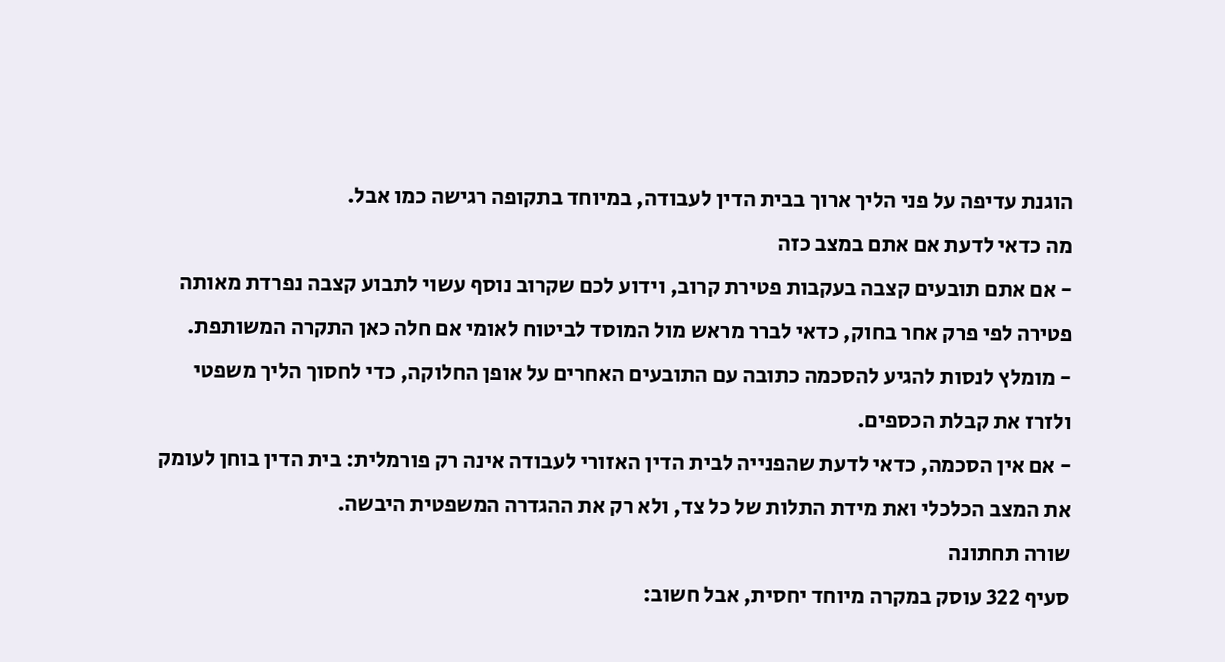הוגנת עדיפה על פני הליך ארוך בבית הדין לעבודה, במיוחד בתקופה רגישה כמו אבל.
מה כדאי לדעת אם אתם במצב כזה
- אם אתם תובעים קצבה בעקבות פטירת קרוב, וידוע לכם שקרוב נוסף עשוי לתבוע קצבה נפרדת מאותה פטירה לפי פרק אחר בחוק, כדאי לברר מראש מול המוסד לביטוח לאומי אם חלה כאן התקרה המשותפת.
- מומלץ לנסות להגיע להסכמה כתובה עם התובעים האחרים על אופן החלוקה, כדי לחסוך הליך משפטי ולזרז את קבלת הכספים.
- אם אין הסכמה, כדאי לדעת שהפנייה לבית הדין האזורי לעבודה אינה רק פורמלית: בית הדין בוחן לעומק את המצב הכלכלי ואת מידת התלות של כל צד, ולא רק את ההגדרה המשפטית היבשה.
שורה תחתונה
סעיף 322 עוסק במקרה מיוחד יחסית, אבל חשוב: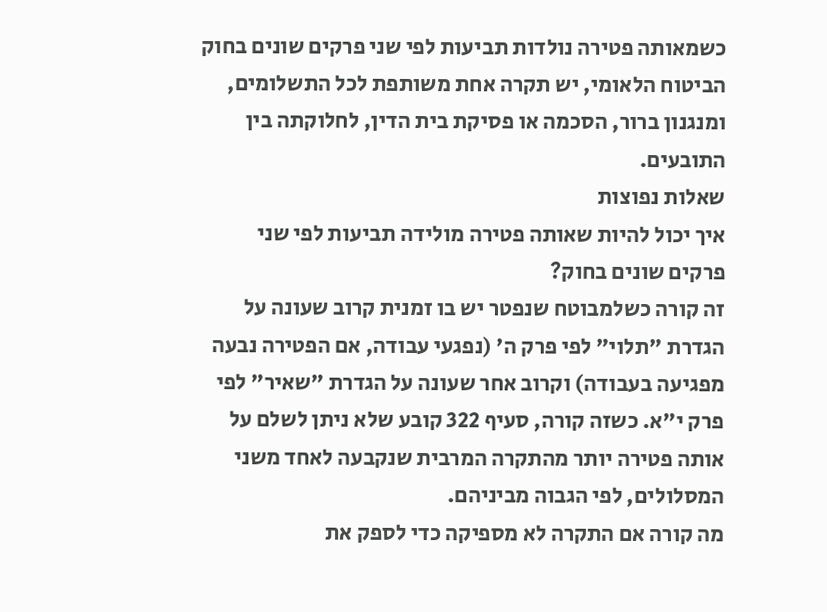כשמאותה פטירה נולדות תביעות לפי שני פרקים שונים בחוק הביטוח הלאומי, יש תקרה אחת משותפת לכל התשלומים, ומנגנון ברור, הסכמה או פסיקת בית הדין, לחלוקתה בין התובעים.
שאלות נפוצות
איך יכול להיות שאותה פטירה מולידה תביעות לפי שני פרקים שונים בחוק?
זה קורה כשלמבוטח שנפטר יש בו זמנית קרוב שעונה על הגדרת "תלוי" לפי פרק ה' (נפגעי עבודה, אם הפטירה נבעה מפגיעה בעבודה) וקרוב אחר שעונה על הגדרת "שאיר" לפי פרק י"א. כשזה קורה, סעיף 322 קובע שלא ניתן לשלם על אותה פטירה יותר מהתקרה המרבית שנקבעה לאחד משני המסלולים, לפי הגבוה מביניהם.
מה קורה אם התקרה לא מספיקה כדי לספק את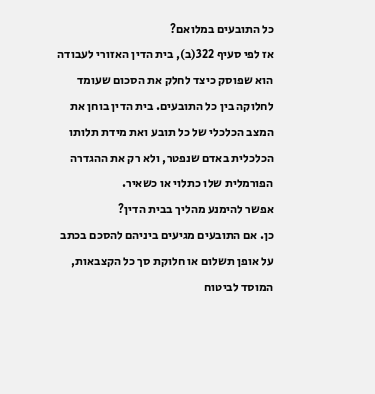כל התובעים במלואם?
אז לפי סעיף 322(ב), בית הדין האזורי לעבודה הוא שפוסק כיצד לחלק את הסכום שעומד לחלוקה בין כל התובעים. בית הדין בוחן את המצב הכלכלי של כל תובע ואת מידת תלותו הכלכלית באדם שנפטר, ולא רק את ההגדרה הפורמלית שלו כתלוי או כשאיר.
אפשר להימנע מהליך בבית הדין?
כן. אם התובעים מגיעים ביניהם להסכם בכתב על אופן תשלום או חלוקת סך כל הקצבאות, המוסד לביטוח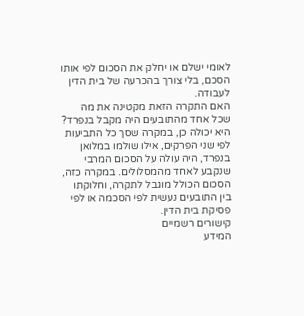לאומי ישלם או יחלק את הסכום לפי אותו הסכם, בלי צורך בהכרעה של בית הדין לעבודה.
האם התקרה הזאת מקטינה את מה שכל אחד מהתובעים היה מקבל בנפרד?
היא יכולה כן, במקרה שסך כל התביעות לפי שני הפרקים, אילו שולמו במלואן בנפרד, היה עולה על הסכום המרבי שנקבע לאחד מהמסלולים. במקרה כזה, הסכום הכולל מוגבל לתקרה, וחלוקתו בין התובעים נעשית לפי הסכמה או לפי פסיקת בית הדין.
קישורים רשמיים
המידע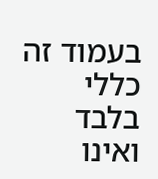בעמוד זה כללי בלבד ואינו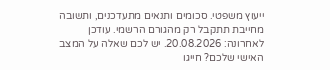ייעוץ משפטי. סכומים ותנאים מתעדכנים, ותשובה מחייבת תתקבל רק מהגורם הרשמי. עודכן לאחרונה: 20.08.2026. יש לכם שאלה על המצב האישי שלכם? חייגו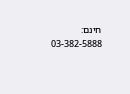חינם: 03-382-5888